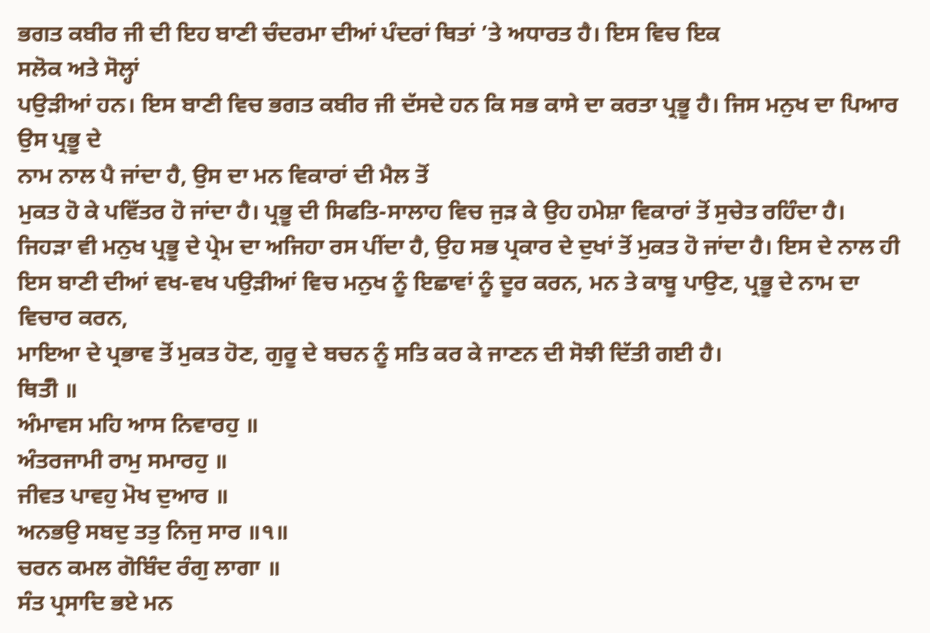ਭਗਤ ਕਬੀਰ ਜੀ ਦੀ ਇਹ ਬਾਣੀ ਚੰਦਰਮਾ ਦੀਆਂ ਪੰਦਰਾਂ ਥਿਤਾਂ ’ਤੇ ਅਧਾਰਤ ਹੈ। ਇਸ ਵਿਚ ਇਕ
ਸਲੋਕ ਅਤੇ ਸੋਲ੍ਹਾਂ
ਪਉੜੀਆਂ ਹਨ। ਇਸ ਬਾਣੀ ਵਿਚ ਭਗਤ ਕਬੀਰ ਜੀ ਦੱਸਦੇ ਹਨ ਕਿ ਸਭ ਕਾਸੇ ਦਾ ਕਰਤਾ ਪ੍ਰਭੂ ਹੈ। ਜਿਸ ਮਨੁਖ ਦਾ ਪਿਆਰ ਉਸ ਪ੍ਰਭੂ ਦੇ
ਨਾਮ ਨਾਲ ਪੈ ਜਾਂਦਾ ਹੈ, ਉਸ ਦਾ ਮਨ ਵਿਕਾਰਾਂ ਦੀ ਮੈਲ ਤੋਂ
ਮੁਕਤ ਹੋ ਕੇ ਪਵਿੱਤਰ ਹੋ ਜਾਂਦਾ ਹੈ। ਪ੍ਰਭੂ ਦੀ ਸਿਫਤਿ-ਸਾਲਾਹ ਵਿਚ ਜੁੜ ਕੇ ਉਹ ਹਮੇਸ਼ਾ ਵਿਕਾਰਾਂ ਤੋਂ ਸੁਚੇਤ ਰਹਿੰਦਾ ਹੈ। ਜਿਹੜਾ ਵੀ ਮਨੁਖ ਪ੍ਰਭੂ ਦੇ ਪ੍ਰੇਮ ਦਾ ਅਜਿਹਾ ਰਸ ਪੀਂਦਾ ਹੈ, ਉਹ ਸਭ ਪ੍ਰਕਾਰ ਦੇ ਦੁਖਾਂ ਤੋਂ ਮੁਕਤ ਹੋ ਜਾਂਦਾ ਹੈ। ਇਸ ਦੇ ਨਾਲ ਹੀ ਇਸ ਬਾਣੀ ਦੀਆਂ ਵਖ-ਵਖ ਪਉੜੀਆਂ ਵਿਚ ਮਨੁਖ ਨੂੰ ਇਛਾਵਾਂ ਨੂੰ ਦੂਰ ਕਰਨ, ਮਨ ਤੇ ਕਾਬੂ ਪਾਉਣ, ਪ੍ਰਭੂ ਦੇ ਨਾਮ ਦਾ ਵਿਚਾਰ ਕਰਨ,
ਮਾਇਆ ਦੇ ਪ੍ਰਭਾਵ ਤੋਂ ਮੁਕਤ ਹੋਣ, ਗੁਰੂ ਦੇ ਬਚਨ ਨੂੰ ਸਤਿ ਕਰ ਕੇ ਜਾਣਨ ਦੀ ਸੋਝੀ ਦਿੱਤੀ ਗਈ ਹੈ।
ਥਿਤੰੀ ॥
ਅੰਮਾਵਸ ਮਹਿ ਆਸ ਨਿਵਾਰਹੁ ॥
ਅੰਤਰਜਾਮੀ ਰਾਮੁ ਸਮਾਰਹੁ ॥
ਜੀਵਤ ਪਾਵਹੁ ਮੋਖ ਦੁਆਰ ॥
ਅਨਭਉ ਸਬਦੁ ਤਤੁ ਨਿਜੁ ਸਾਰ ॥੧॥
ਚਰਨ ਕਮਲ ਗੋਬਿੰਦ ਰੰਗੁ ਲਾਗਾ ॥
ਸੰਤ ਪ੍ਰਸਾਦਿ ਭਏ ਮਨ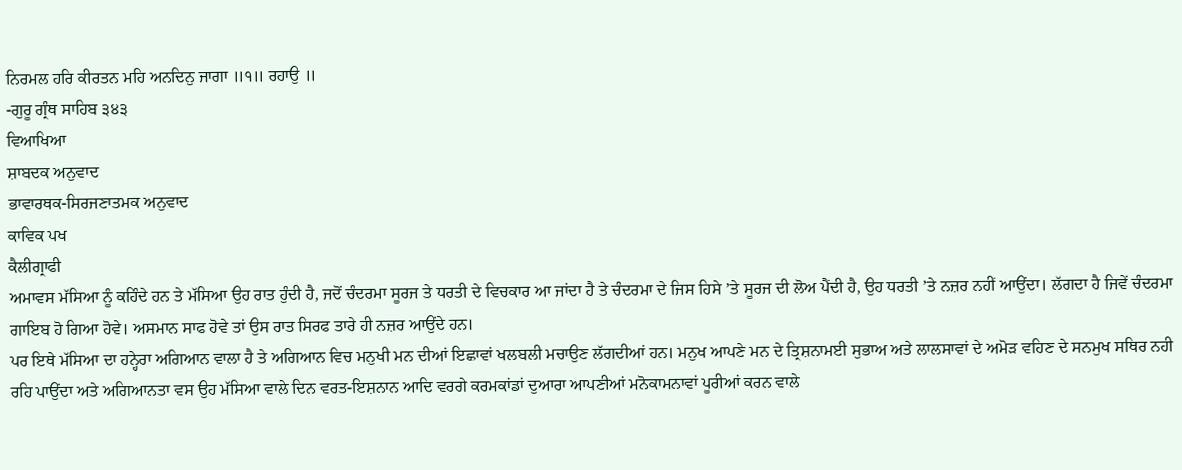ਨਿਰਮਲ ਹਰਿ ਕੀਰਤਨ ਮਹਿ ਅਨਦਿਨੁ ਜਾਗਾ ॥੧॥ ਰਹਾਉ ॥
-ਗੁਰੂ ਗ੍ਰੰਥ ਸਾਹਿਬ ੩੪੩
ਵਿਆਖਿਆ
ਸ਼ਾਬਦਕ ਅਨੁਵਾਦ
ਭਾਵਾਰਥਕ-ਸਿਰਜਣਾਤਮਕ ਅਨੁਵਾਦ
ਕਾਵਿਕ ਪਖ
ਕੈਲੀਗ੍ਰਾਫੀ
ਅਮਾਵਸ ਮੱਸਿਆ ਨੂੰ ਕਹਿੰਦੇ ਹਨ ਤੇ ਮੱਸਿਆ ਉਹ ਰਾਤ ਹੁੰਦੀ ਹੈ, ਜਦੋਂ ਚੰਦਰਮਾ ਸੂਰਜ ਤੇ ਧਰਤੀ ਦੇ ਵਿਚਕਾਰ ਆ ਜਾਂਦਾ ਹੈ ਤੇ ਚੰਦਰਮਾ ਦੇ ਜਿਸ ਹਿਸੇ ’ਤੇ ਸੂਰਜ ਦੀ ਲੋਅ ਪੈਂਦੀ ਹੈ, ਉਹ ਧਰਤੀ ’ਤੇ ਨਜ਼ਰ ਨਹੀਂ ਆਉਂਦਾ। ਲੱਗਦਾ ਹੈ ਜਿਵੇਂ ਚੰਦਰਮਾ ਗਾਇਬ ਹੋ ਗਿਆ ਹੋਵੇ। ਅਸਮਾਨ ਸਾਫ ਹੋਵੇ ਤਾਂ ਉਸ ਰਾਤ ਸਿਰਫ ਤਾਰੇ ਹੀ ਨਜ਼ਰ ਆਉਂਦੇ ਹਨ।
ਪਰ ਇਥੇ ਮੱਸਿਆ ਦਾ ਹਨ੍ਹੇਰਾ ਅਗਿਆਨ ਵਾਲਾ ਹੈ ਤੇ ਅਗਿਆਨ ਵਿਚ ਮਨੁਖੀ ਮਨ ਦੀਆਂ ਇਛਾਵਾਂ ਖਲਬਲੀ ਮਚਾਉਣ ਲੱਗਦੀਆਂ ਹਨ। ਮਨੁਖ ਆਪਣੇ ਮਨ ਦੇ ਤ੍ਰਿਸ਼ਨਾਮਈ ਸੁਭਾਅ ਅਤੇ ਲਾਲਸਾਵਾਂ ਦੇ ਅਮੋੜ ਵਹਿਣ ਦੇ ਸਨਮੁਖ ਸਥਿਰ ਨਹੀ ਰਹਿ ਪਾਉਂਦਾ ਅਤੇ ਅਗਿਆਨਤਾ ਵਸ ਉਹ ਮੱਸਿਆ ਵਾਲੇ ਦਿਨ ਵਰਤ-ਇਸ਼ਨਾਨ ਆਦਿ ਵਰਗੇ ਕਰਮਕਾਂਡਾਂ ਦੁਆਰਾ ਆਪਣੀਆਂ ਮਨੋਕਾਮਨਾਵਾਂ ਪੂਰੀਆਂ ਕਰਨ ਵਾਲੇ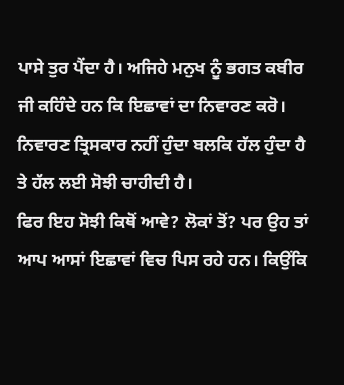ਪਾਸੇ ਤੁਰ ਪੈਂਦਾ ਹੈ। ਅਜਿਹੇ ਮਨੁਖ ਨੂੰ ਭਗਤ ਕਬੀਰ ਜੀ ਕਹਿੰਦੇ ਹਨ ਕਿ ਇਛਾਵਾਂ ਦਾ ਨਿਵਾਰਣ ਕਰੋ। ਨਿਵਾਰਣ ਤ੍ਰਿਸਕਾਰ ਨਹੀਂ ਹੁੰਦਾ ਬਲਕਿ ਹੱਲ ਹੁੰਦਾ ਹੈ ਤੇ ਹੱਲ ਲਈ ਸੋਝੀ ਚਾਹੀਦੀ ਹੈ।
ਫਿਰ ਇਹ ਸੋਝੀ ਕਿਥੋਂ ਆਵੇ? ਲੋਕਾਂ ਤੋਂ? ਪਰ ਉਹ ਤਾਂ ਆਪ ਆਸਾਂ ਇਛਾਵਾਂ ਵਿਚ ਪਿਸ ਰਹੇ ਹਨ। ਕਿਉਂਕਿ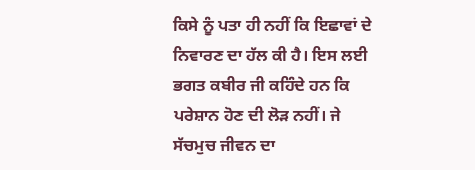ਕਿਸੇ ਨੂੰ ਪਤਾ ਹੀ ਨਹੀਂ ਕਿ ਇਛਾਵਾਂ ਦੇ ਨਿਵਾਰਣ ਦਾ ਹੱਲ ਕੀ ਹੈ। ਇਸ ਲਈ ਭਗਤ ਕਬੀਰ ਜੀ ਕਹਿੰਦੇ ਹਨ ਕਿ ਪਰੇਸ਼ਾਨ ਹੋਣ ਦੀ ਲੋੜ ਨਹੀਂ। ਜੇ ਸੱਚਮੁਚ ਜੀਵਨ ਦਾ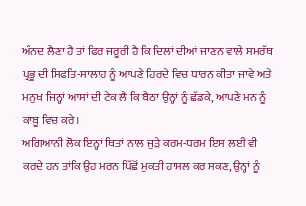ਅੰਨਦ ਲੈਣਾ ਹੈ ਤਾਂ ਫਿਰ ਜਰੂਰੀ ਹੈ ਕਿ ਦਿਲਾਂ ਦੀਆਂ ਜਾਣਨ ਵਾਲੇ ਸਮਰੱਥ ਪ੍ਰਭੂ ਦੀ ਸਿਫਤਿ-ਸਾਲਾਹ ਨੂੰ ਆਪਣੇ ਹਿਰਦੇ ਵਿਚ ਧਾਰਨ ਕੀਤਾ ਜਾਵੇ ਅਤੇ ਮਨੁਖ ਜਿਨ੍ਹਾਂ ਆਸਾਂ ਦੀ ਟੇਕ ਲੈ ਕਿ ਬੈਠਾ ਉਨ੍ਹਾਂ ਨੂੰ ਛੱਡਕੇ, ਆਪਣੇ ਮਨ ਨੂੰ ਕਾਬੂ ਵਿਚ ਕਰੇ।
ਅਗਿਆਨੀ ਲੋਕ ਇਨ੍ਹਾਂ ਥਿਤਾਂ ਨਾਲ ਜੁੜੇ ਕਰਮ-ਧਰਮ ਇਸ ਲਈ ਵੀ ਕਰਦੇ ਹਨ ਤਾਂਕਿ ਉਹ ਮਰਨ ਪਿੱਛੋਂ ਮੁਕਤੀ ਹਾਸਲ ਕਰ ਸਕਣ, ਉਨ੍ਹਾਂ ਨੂੰ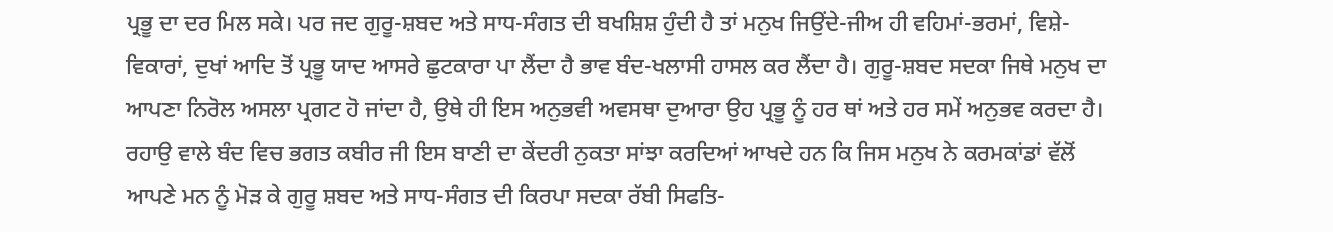ਪ੍ਰਭੂ ਦਾ ਦਰ ਮਿਲ ਸਕੇ। ਪਰ ਜਦ ਗੁਰੂ-ਸ਼ਬਦ ਅਤੇ ਸਾਧ-ਸੰਗਤ ਦੀ ਬਖਸ਼ਿਸ਼ ਹੁੰਦੀ ਹੈ ਤਾਂ ਮਨੁਖ ਜਿਉਂਦੇ-ਜੀਅ ਹੀ ਵਹਿਮਾਂ-ਭਰਮਾਂ, ਵਿਸ਼ੇ-ਵਿਕਾਰਾਂ, ਦੁਖਾਂ ਆਦਿ ਤੋਂ ਪ੍ਰਭੂ ਯਾਦ ਆਸਰੇ ਛੁਟਕਾਰਾ ਪਾ ਲੈਂਦਾ ਹੈ ਭਾਵ ਬੰਦ-ਖਲਾਸੀ ਹਾਸਲ ਕਰ ਲੈਂਦਾ ਹੈ। ਗੁਰੂ-ਸ਼ਬਦ ਸਦਕਾ ਜਿਥੇ ਮਨੁਖ ਦਾ ਆਪਣਾ ਨਿਰੋਲ ਅਸਲਾ ਪ੍ਰਗਟ ਹੋ ਜਾਂਦਾ ਹੈ, ਉਥੇ ਹੀ ਇਸ ਅਨੁਭਵੀ ਅਵਸਥਾ ਦੁਆਰਾ ਉਹ ਪ੍ਰਭੂ ਨੂੰ ਹਰ ਥਾਂ ਅਤੇ ਹਰ ਸਮੇਂ ਅਨੁਭਵ ਕਰਦਾ ਹੈ।
ਰਹਾਉ ਵਾਲੇ ਬੰਦ ਵਿਚ ਭਗਤ ਕਬੀਰ ਜੀ ਇਸ ਬਾਣੀ ਦਾ ਕੇਂਦਰੀ ਨੁਕਤਾ ਸਾਂਝਾ ਕਰਦਿਆਂ ਆਖਦੇ ਹਨ ਕਿ ਜਿਸ ਮਨੁਖ ਨੇ ਕਰਮਕਾਂਡਾਂ ਵੱਲੋਂ ਆਪਣੇ ਮਨ ਨੂੰ ਮੋੜ ਕੇ ਗੁਰੂ ਸ਼ਬਦ ਅਤੇ ਸਾਧ-ਸੰਗਤ ਦੀ ਕਿਰਪਾ ਸਦਕਾ ਰੱਬੀ ਸਿਫਤਿ-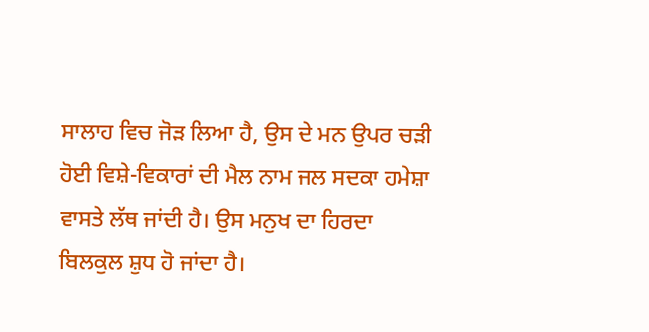ਸਾਲਾਹ ਵਿਚ ਜੋੜ ਲਿਆ ਹੈ, ਉਸ ਦੇ ਮਨ ਉਪਰ ਚੜੀ ਹੋਈ ਵਿਸ਼ੇ-ਵਿਕਾਰਾਂ ਦੀ ਮੈਲ ਨਾਮ ਜਲ ਸਦਕਾ ਹਮੇਸ਼ਾ ਵਾਸਤੇ ਲੱਥ ਜਾਂਦੀ ਹੈ। ਉਸ ਮਨੁਖ ਦਾ ਹਿਰਦਾ ਬਿਲਕੁਲ ਸ਼ੁਧ ਹੋ ਜਾਂਦਾ ਹੈ।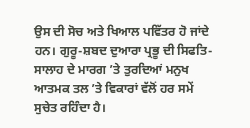ਉਸ ਦੀ ਸੋਚ ਅਤੇ ਖਿਆਲ ਪਵਿੱਤਰ ਹੋ ਜਾਂਦੇ ਹਨ। ਗੁਰੂ-ਸ਼ਬਦ ਦੁਆਰਾ ਪ੍ਰਭੂ ਦੀ ਸਿਫਤਿ-ਸਾਲਾਹ ਦੇ ਮਾਰਗ ’ਤੇ ਤੁਰਦਿਆਂ ਮਨੁਖ ਆਤਮਕ ਤਲ ’ਤੇ ਵਿਕਾਰਾਂ ਵੱਲੋਂ ਹਰ ਸਮੇਂ ਸੁਚੇਤ ਰਹਿੰਦਾ ਹੈ।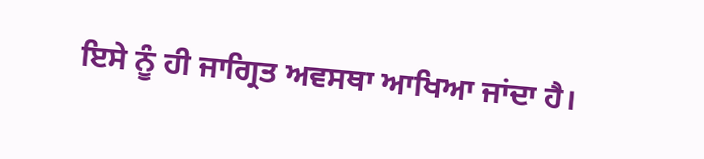ਇਸੇ ਨੂੰ ਹੀ ਜਾਗ੍ਰਿਤ ਅਵਸਥਾ ਆਖਿਆ ਜਾਂਦਾ ਹੈ।